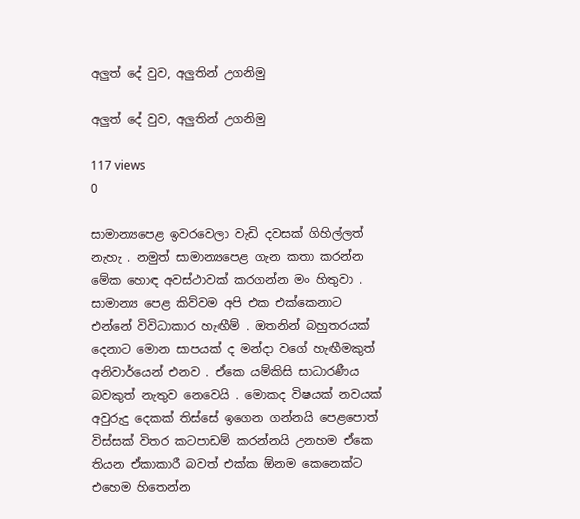අලුත් දේ වුව, අලුතින් උගනිමු

අලුත් දේ වුව, අලුතින් උගනිමු

117 views
0

සාමාන්‍යපෙළ ඉවරවෙලා වැඩි දවසක් ගිහිල්ලත් නැහැ . නමුත් සාමාන්‍යපෙළ ගැන කතා කරන්න මේක හොඳ අවස්ථාවක් කරගන්න මං හිතුවා . සාමාන්‍ය පෙළ කිව්වම අපි එක එක්කෙනාට එන්නේ විවිධාකාර හැඟීම් . ඔතනින් බහුතරයක් දෙනාට මොන සාපයක් ද මන්දා වගේ හැඟීමකුත් අනිවාර්යෙන් එනව . ඒකෙ යම්කිසි සාධාරණීය බවකුත් නැතුව නෙවෙයි . මොකද විෂයක් නවයක් අවුරුදු දෙකක් තිස්සේ ඉගෙන ගන්නයි පෙළපොත් විස්සක් විතර කටපාඩම් කරන්නයි උනහම ඒකෙ තියන ඒකාකාරී බවත් එක්ක ඕනම කෙනෙක්ට එහෙම හිතෙන්න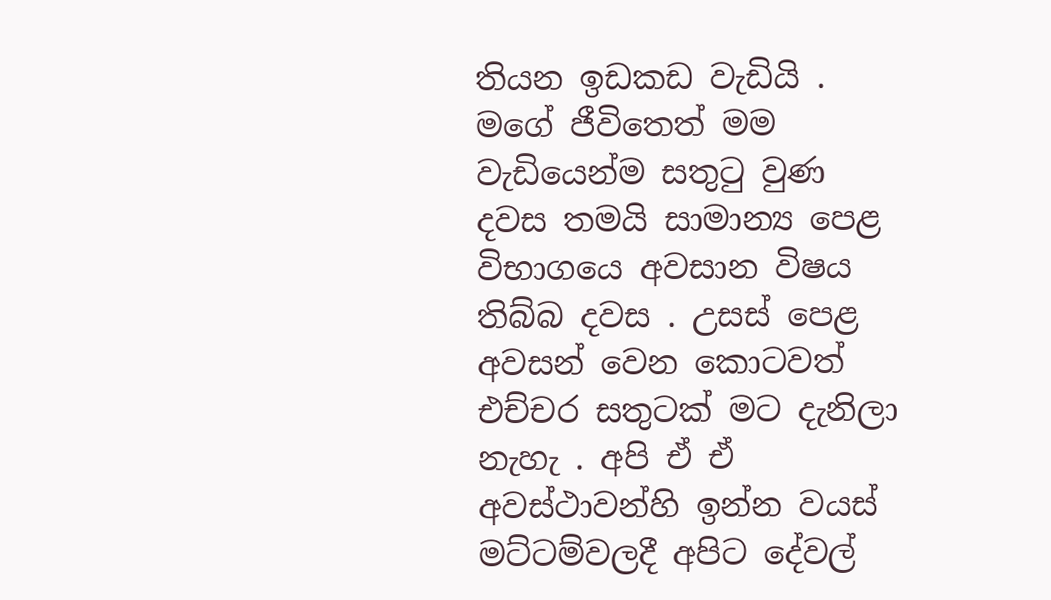තියන ඉඩකඩ වැඩියි . මගේ ජීවිතෙත් මම වැඩියෙන්ම සතුටු වුණ දවස තමයි සාමාන්‍ය පෙළ විභාගයෙ අවසාන විෂය තිබ්බ දවස . උසස් පෙළ අවසන් වෙන කොටවත් එච්චර සතුටක් මට දැනිලා නැහැ . අපි ඒ ඒ අවස්ථාවන්හි ඉන්න වයස් මට්ටම්වලදී අපිට දේවල්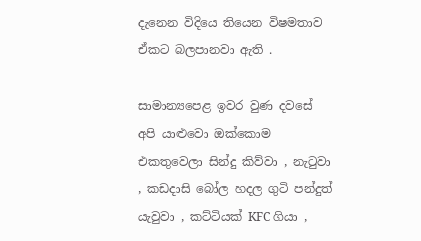දැනෙන විදියෙ තියෙන විෂමතාව ඒකට බලපානවා ඇති .

සාමාන්‍යපෙළ ඉවර වුණ දවසේ අපි යාළුවො ඔක්කොම එකතුවෙලා සින්දු කිව්වා , නැටුවා , කඩදාසි බෝල හදල ගුටි පන්දුත් යැවුවා , කට්ටියක් KFC ගියා ,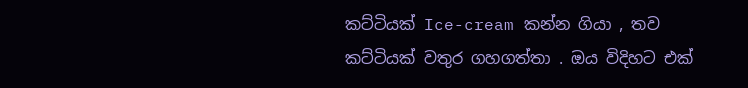කට්ටියක් Ice-cream කන්න ගියා , තව කට්ටියක් වතුර ගහගත්තා . ඔය විදිහට එක්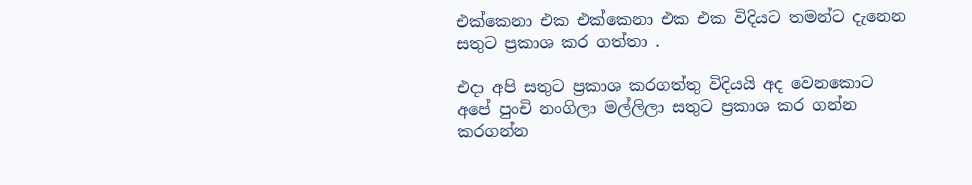එක්කෙනා එක එක්කෙනා එක එක විදියට තමන්ට දැනෙන සතුට ප්‍රකාශ කර ගත්තා .

එදා අපි සතුට ප්‍රකාශ කරගත්තු විදියයි අද වෙනකොට අපේ පුංචි නංගිලා මල්ලිලා සතුට ප්‍රකාශ කර ගන්න කරගන්න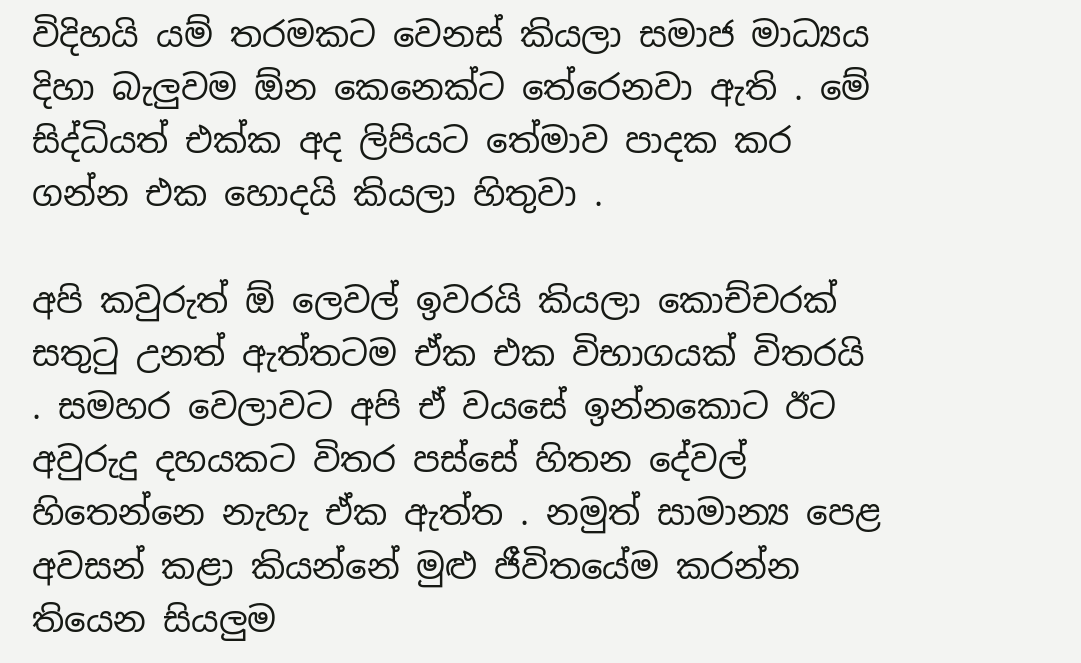විදිහයි යම් තරමකට වෙනස් කියලා සමාජ මාධ්‍යය දිහා බැලුවම ඕන කෙනෙක්ට තේරෙනවා ඇති . මේ සිද්ධියත් එක්ක අද ලිපියට තේමාව පාදක කර ගන්න එක හොදයි කියලා හිතුවා .

අපි කවුරුත් ඕ ලෙවල් ඉවරයි කියලා කොච්චරක් සතුටු උනත් ඇත්තටම ඒක එක විභාගයක් විතරයි . සමහර වෙලාවට අපි ඒ වයසේ ඉන්නකොට ඊට අවුරුදු දහයකට විතර පස්සේ හිතන දේවල් හිතෙන්නෙ නැහැ ඒක ඇත්ත . නමුත් සාමාන්‍ය පෙළ අවසන් කළා කියන්නේ මුළු ජීවිතයේම කරන්න තියෙන සියලුම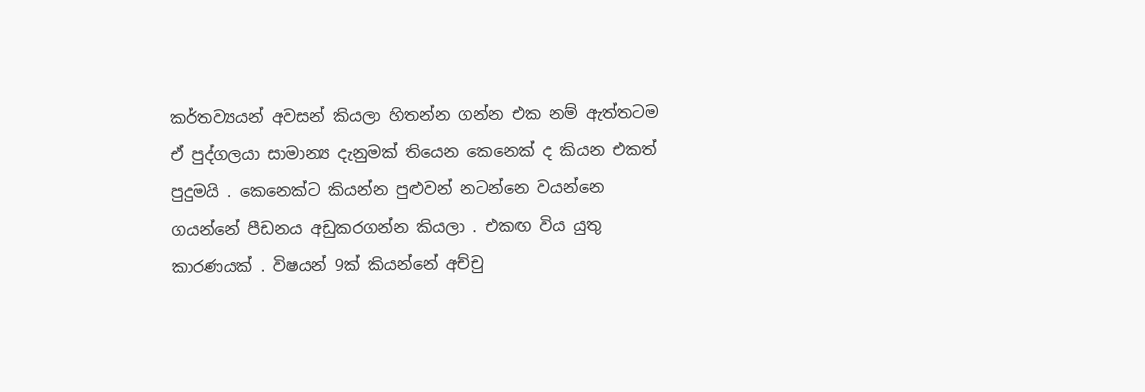කර්තව්‍යයන් අවසන් කියලා හිතන්න ගන්න එක නම් ඇත්තටම ඒ පුද්ගලයා සාමාන්‍ය දැනුමක් තියෙන කෙනෙක් ද කියන එකත් පුදුමයි . කෙනෙක්ට කියන්න පුළුවන් නටන්නෙ වයන්නෙ ගයන්නේ පීඩනය අඩුකරගන්න කියලා . එකඟ විය යුතු කාරණයක් . විෂයන් 9ක් කියන්නේ අච්චු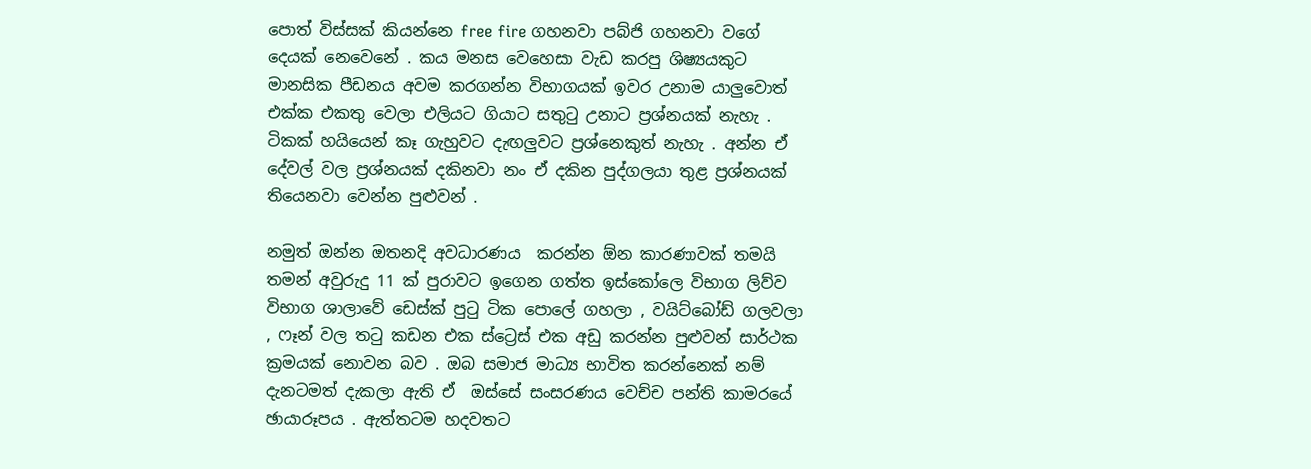පොත් විස්සක් කියන්නෙ free fire ගහනවා පබ්ජි ගහනවා වගේ දෙයක් නෙවෙනේ . කය මනස වෙහෙසා වැඩ කරපු ශිෂ්‍යයකුට මානසික පීඩනය අවම කරගන්න විභාගයක් ඉවර උනාම යාලුවොත් එක්ක එකතු වෙලා එලියට ගියාට සතුටු උනාට ප්‍රශ්නයක් නැහැ . ටිකක් හයියෙන් කෑ ගැහුවට දැඟලුවට ප්‍රශ්නෙකුත් නැහැ . අන්න ඒ දේවල් වල ප්‍රශ්නයක් දකිනවා නං ඒ දකින පුද්ගලයා තුළ ප්‍රශ්නයක් තියෙනවා වෙන්න පුළුවන් .

නමුත් ඔන්න ඔතනදි අවධාරණය  කරන්න ඕන කාරණාවක් තමයි තමන් අවුරුදු 11 ක් පුරාවට ඉගෙන ගත්ත ඉස්කෝලෙ විභාග ලිව්ව විභාග ශාලාවේ ඩෙස්ක් පුටු ටික පොලේ ගහලා , වයිට්බෝඩ් ගලවලා , ෆෑන් වල තටු කඩන එක ස්ට්‍රෙස් එක අඩු කරන්න පුළුවන් සාර්ථක ක්‍රමයක් නොවන බව . ඔබ සමාජ මාධ්‍ය භාවිත කරන්නෙක් නම් දැනටමත් දැකලා ඇති ඒ  ඔස්සේ සංසරණය වෙච්ච පන්ති කාමරයේ ඡායාරූපය . ඇත්තටම හදවතට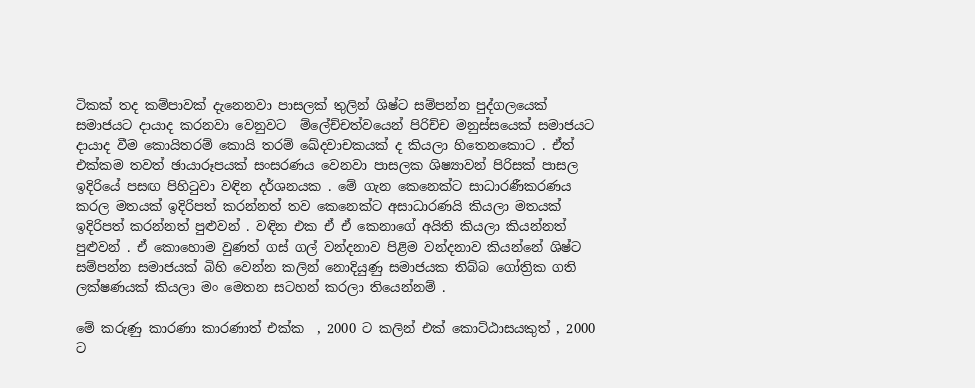ටිකක් තද කම්පාවක් දැනෙනවා පාසලක් තුලින් ශිෂ්ට සම්පන්න පුද්ගලයෙක් සමාජයට දායාද කරනවා වෙනුවට  ම්ලේච්චත්වයෙන් පිරිච්ච මනුස්සයෙක් සමාජයට දායාද වීම කොයිතරම් කොයි තරම් ඛේදවාචකයක් ද කියලා හිතෙනකොට . ඒත් එක්කම තවත් ඡායාරූපයක් සංසරණය වෙනවා පාසලක ශිෂ්‍යාවන් පිරිසක් පාසල ඉදිරියේ පසඟ පිහිටුවා වඳින දර්ශනයක . මේ ගැන කෙනෙක්ට සාධාරණීකරණය කරල මතයක් ඉදිරිපත් කරන්නත් තව කෙනෙක්ට අසාධාරණයි කියලා මතයක් ඉදිරිපත් කරන්නත් පුළුවන් . වඳින එක ඒ ඒ කෙනාගේ අයිති කියලා කියන්නත් පුළුවන් . ඒ කොහොම වුණත් ගස් ගල් වන්දනාව පිළිම වන්දනාව කියන්නේ ශිෂ්ට  සම්පන්න සමාජයක් බිහි වෙන්න කලින් නොදියුණු සමාජයක තිබ්බ ගෝත්‍රික ගති ලක්ෂණයක් කියලා මං මෙතන සටහන් කරලා තියෙන්නම් .

මේ කරුණු කාරණා කාරණාත් එක්ක  , 2000 ට කලින් එක් කොට්ඨාසයකුත් , 2000 ට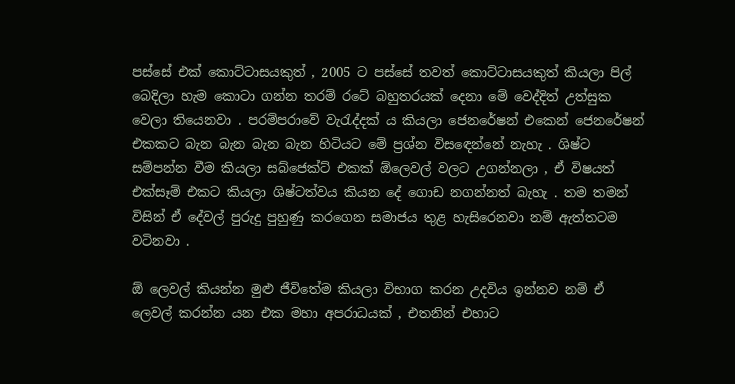පස්සේ එක් කොට්ටාසයකුත් , 2005 ට පස්සේ තවත් කොට්ටාසයකුත් කියලා පිල් බෙදිලා හැම කොටා ගන්න තරම් රටේ බහුතරයක් දෙනා මේ වෙද්දිත් උත්සුක වෙලා තියෙනවා . පරම්පරාවේ වැරැද්දක් ය කියලා ජෙනරේෂන් එකෙන් ජෙනරේෂන් එකකට බැන බැන බැන බැන හිටියට මේ ප්‍රශ්න විසඳෙන්නේ නැහැ . ශිෂ්ට සම්පන්න වීම කියලා සබ්ජෙක්ට් එකක් ඕලෙවල් වලට උගන්නලා , ඒ විෂයත් එක්සෑම් එකට කියලා ශිෂ්ටත්වය කියන දේ ගොඩ නගන්නත් බැහැ . තම තමන් විසින් ඒ දේවල් පුරුදු පුහුණු කරගෙන සමාජය තුළ හැසිරෙනවා නම් ඇත්තටම වටිනවා .

ඕ ලෙවල් කියන්න මුළු ජීවිතේම කියලා විභාග කරන උදවිය ඉන්නව නම් ඒ ලෙවල් කරන්න යන එක මහා අපරාධයක් , එතනින් එහාට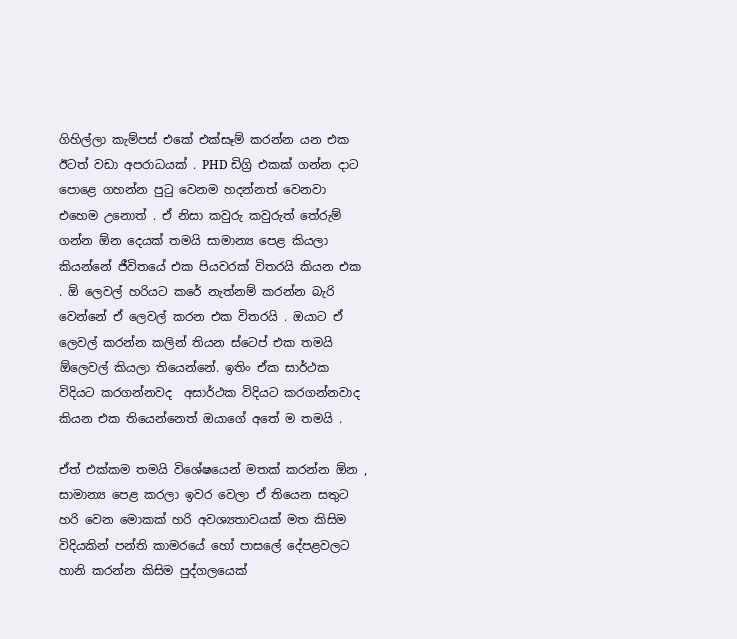ගිහිල්ලා කැම්පස් එකේ එක්සෑම් කරන්න යන එක ඊටත් වඩා අපරාධයක් . PHD ඩිග්‍රි එකක් ගන්න දාට පොළෙ ගහන්න පුටු වෙනම හදන්නත් වෙනවා එහෙම උනොත් . ඒ නිසා කවුරු කවුරුත් තේරුම් ගන්න ඕන දෙයක් තමයි සාමාන්‍ය පෙළ කියලා කියන්නේ ජීවිතයේ එක පියවරක් විතරයි කියන එක . ඕ ලෙවල් හරියට කරේ නැත්නම් කරන්න බැරි වෙන්නේ ඒ ලෙවල් කරන එක විතරයි . ඔයාට ඒ ලෙවල් කරන්න කලින් තියන ස්ටෙප් එක තමයි ඕලෙවල් කියලා තියෙන්නේ. ඉතිං ඒක සාර්ථක විදියට කරගන්නවද  අසාර්ථක විදියට කරගන්නවාද කියන එක තියෙන්නෙත් ඔයාගේ අතේ ම තමයි .

ඒත් එක්කම තමයි විශේෂයෙන් මතක් කරන්න ඕන , සාමාන්‍ය පෙළ කරලා ඉවර වෙලා ඒ තියෙන සතුට හරි වෙන මොකක් හරි අවශ්‍යතාවයක් මත කිසිම විදියකින් පන්ති කාමරයේ හෝ පාසලේ දේපළවලට හානි කරන්න කිසිම පුද්ගලයෙක්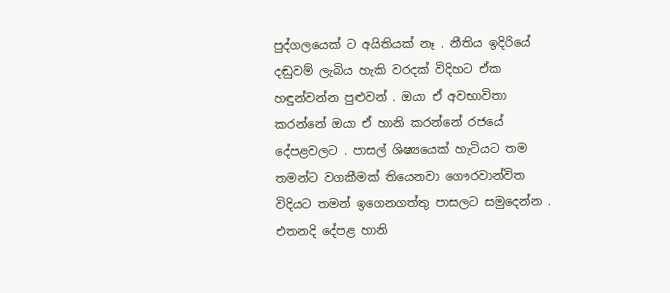පුද්ගලයෙක් ට අයිතියක් නෑ . නීතිය ඉදිරියේ දඬුවම් ලැබිය හැකි වරදක් විදිහට ඒක හඳුන්වන්න පුළුවන් . ඔයා ඒ අවභාවිතා කරන්නේ ඔයා ඒ හානි කරන්නේ රජයේ දේපළවලට . පාසල් ශිෂ්‍යයෙක් හැටියට තම තමන්ට වගකීමක් තියෙනවා ගෞරවාන්විත විදියට තමන් ඉගෙනගත්තු පාසලට සමුදෙන්න . එතනදි දේපළ හානි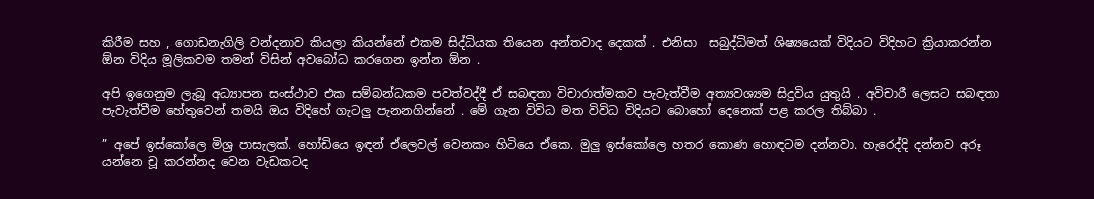කිරීම සහ , ගොඩනැගිලි වන්දනාව කියලා කියන්නේ එකම සිද්ධියක තියෙන අන්තවාද දෙකක් . එනිසා  සබුද්ධිමත් ශිෂ්‍යයෙක් විදියට විදිහට ක්‍රියාකරන්න ඕන විදිය මූලිකවම තමන් විසින් අවබෝධ කරගෙන ඉන්න ඕන .

අපි ඉගෙනුම ලැබූ අධ්‍යාපන සංස්ථාව එක සම්බන්ධකම පවත්වද්දී ඒ සබඳතා විචාරාත්මකව පැවැත්වීම අත්‍යවශ්‍යම සිදුවිය යුතුයි . අවිචාරී ලෙසට සබඳතා පැවැත්වීම හේතුවෙන් තමයි ඔය විදිහේ ගැටලු පැනනගින්නේ . මේ ගැන විවිධ මත විවිධ විදියට බොහෝ දෙනෙක් පළ කරල තිබ්බා .

” අපේ ඉස්කෝලෙ මිශ්‍ර පාසැලක්. හෝඩියෙ ඉඳන් ඒලෙවල් වෙනකං හිටියෙ ඒකෙ. මුලු ඉස්කෝලෙ හතර කොණ හොඳටම දන්නවා. හැරෙද්දි දන්නව අරූ යන්නෙ චූ කරන්නද වෙන වැඩකටද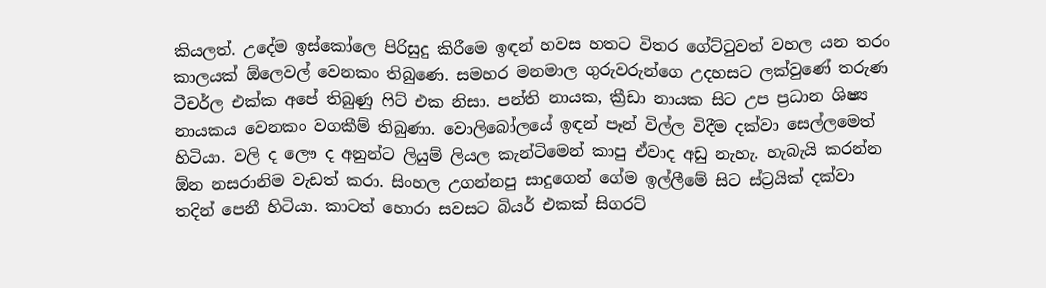කියලත්. උදේම ඉස්කෝලෙ පිරිසුදු කිරීමෙ ඉඳන් හවස හතට විතර ගේට්ටුවත් වහල යන තරං කාලයක් ඕලෙවල් වෙනකං තිබුණෙ. සමහර මනමාල ගුරුවරුන්ගෙ උදහසට ලක්වුණේ තරුණ ටීචර්ල එක්ක අපේ තිබුණු ෆිට් එක නිසා. පන්ති නායක, ක්‍රීඩා නායක සිට උප ප්‍රධාන ශිෂ්‍ය නායකය වෙනකං වගකීම් තිබුණා. වොලිබෝලයේ ඉඳන් පෑන් විල්ල විදීම දක්වා සෙල්ලමෙත් හිටියා. වලි ද ලෞ ද අනුන්ට ලියුම් ලියල කැන්ටිමෙන් කාපු ඒවාද අඩු නැහැ. හැබැයි කරන්න ඕන නසරානිම වැඩත් කරා. සිංහල උගන්නපු සාදුගෙන් ගේම ඉල්ලීමේ සිට ස්ට්‍රයික් දක්වා තදින් පෙනී හිටියා. කාටත් හොරා සවසට බියර් එකක් සිගරට්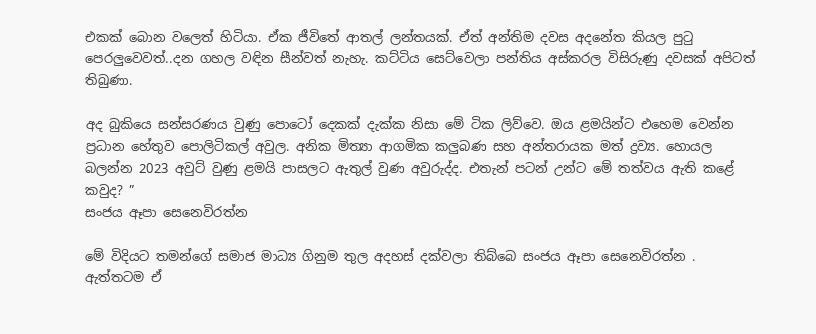එකක් බොන වලෙත් හිටියා. ඒක ජීවිතේ ආතල් ලන්තයක්. ඒත් අන්තිම දවස අදනේත කියල පුටු පෙරලුවෙවත්..දන ගහල වඳින සීන්වත් නැහැ. කට්ටිය සෙට්වෙලා පන්තිය අස්කරල විසිරුණු දවසක් අපිටත් තිබුණා.

අද බුකියෙ සන්සරණය වුණු පොටෝ දෙකක් දැක්ක නිසා මේ ටික ලිව්වෙ. ඔය ළමයින්ට එහෙම වෙන්න ප්‍රධාන හේතුව පොලිටිකල් අවුල. අනික මිත්‍යා ආගමික කලුබණ සහ අන්තරායක මත් ද්‍රව්‍ය. හොයල බලන්න 2023 අවුට් වුණු ළමයි පාසලට ඇතුල් වුණ අවුරුද්ද. එතැන් පටන් උන්ට මේ තත්වය ඇති කළේ කවුද? ”
සංජය ඈපා සෙනෙවිරත්න

මේ විදියට තමන්ගේ සමාජ මාධ්‍ය ගිනුම තුල අදහස් දක්වලා තිබ්බෙ සංජය ඈපා සෙනෙවිරත්න . ඇත්තටම ඒ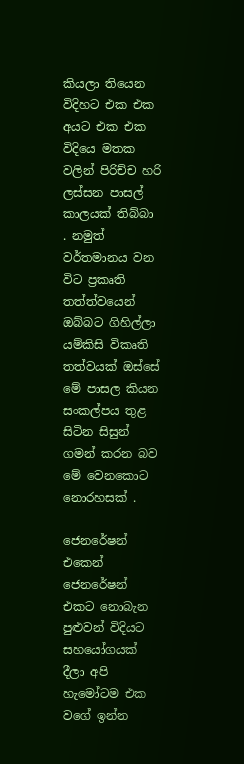කියලා තියෙන විදිහට එක එක අයට එක එක විදියෙ මතක වලින් පිරිච්ච හරි ලස්සන පාසල් කාලයක් තිබ්බා . නමුත් වර්තමානය වන විට ප්‍රකෘති තත්ත්වයෙන් ඔබ්බට ගිහිල්ලා යම්කිසි විකෘති තත්වයක් ඔස්සේ මේ පාසල කියන සංකල්පය තුළ සිටින සිසුන් ගමන් කරන බව මේ වෙනකොට නොරහසක් .

ජෙනරේෂන් එකෙන් ජෙනරේෂන් එකට නොබැන පුළුවන් විදියට සහයෝගයක් දීලා අපි හැමෝටම එක වගේ ඉන්න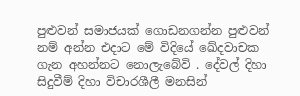පුළුවන් සමාජයක් ගොඩනගන්න පුළුවන් නම් අන්න එදාට මේ විදියේ ඛේදවාචක ගැන අහන්නට නොලැබේවි . දේවල් දිහා සිදුවීම් දිහා විචාරශීලී මනසින්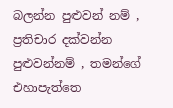බලන්න පුළුවන් නම් , ප්‍රතිචාර දක්වන්න පුළුවන්නම් , තමන්ගේ එහාපැත්තෙ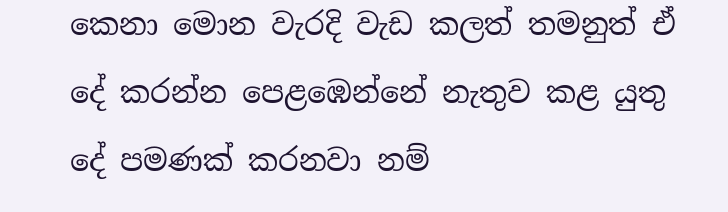කෙනා මොන වැරදි වැඩ කලත් තමනුත් ඒ දේ කරන්න පෙළඹෙන්නේ නැතුව කළ යුතු දේ පමණක් කරනවා නම්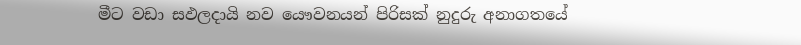මීට වඩා සඵලදායි නව යෞවනයන් පිරිසක් නුදුරු අනාගතයේ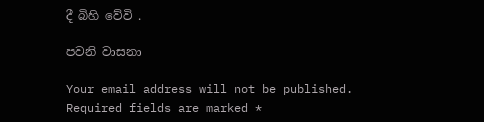දී බිහි වේවි .

පවනි වාසනා

Your email address will not be published. Required fields are marked *